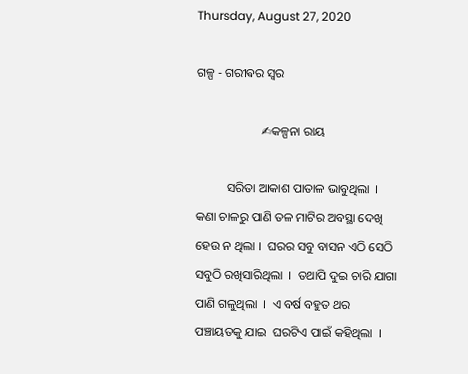Thursday, August 27, 2020

ଗଳ୍ପ - ଗରୀଵର ସ୍ଵର

                     ✍କଳ୍ପନା ରାୟ

          ସରିତା ଆକାଶ ପାତାଳ ଭାବୁଥିଲା  ।  କଣା ଚାଳରୁ ପାଣି ତଳ ମାଟିର ଅବସ୍ଥା ଦେଖି ହେଉ ନ ଥିଲା ।  ଘରର ସବୁ ବାସନ ଏଠି ସେଠି ସବୁଠି ରଖିସାରିଥିଲା  ।  ତଥାପି ଦୁଇ ଚାରି ଯାଗା ପାଣି ଗଳୁଥିଲା  ।  ଏ ବର୍ଷ ବହୁତ ଥର ପଞ୍ଚାୟତକୁ ଯାଇ  ଘରଟିଏ ପାଇଁ କହିଥିଲା  ।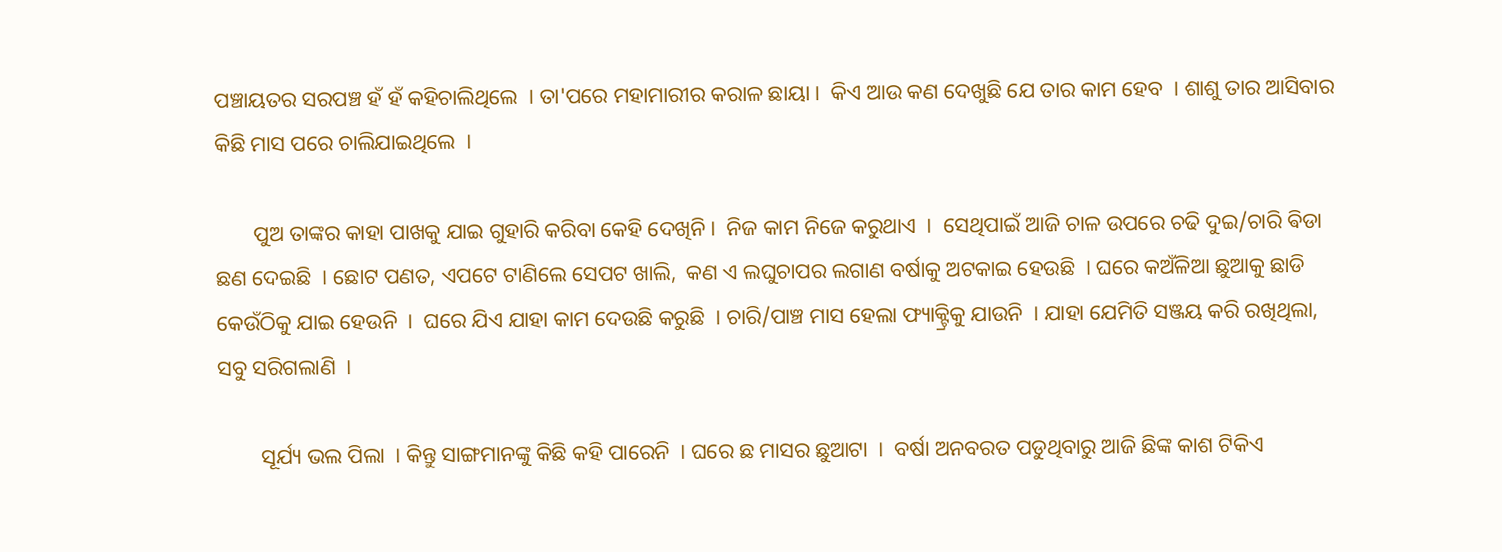ପଞ୍ଚାୟତର ସରପଞ୍ଚ ହଁ ହଁ କହିଚାଲିଥିଲେ  । ତା'ପରେ ମହାମାରୀର କରାଳ ଛାୟା ।  କିଏ ଆଉ କଣ ଦେଖୁଛି ଯେ ତାର କାମ ହେବ  । ଶାଶୁ ତାର ଆସିବାର କିଛି ମାସ ପରେ ଚାଲିଯାଇଥିଲେ  ।

       ପୁଅ ତାଙ୍କର କାହା ପାଖକୁ ଯାଇ ଗୁହାରି କରିବା କେହି ଦେଖିନି ।  ନିଜ କାମ ନିଜେ କରୁଥାଏ  ।  ସେଥିପାଇଁ ଆଜି ଚାଳ ଉପରେ ଚଢି ଦୁଇ/ଚାରି ଵିଡା ଛଣ ଦେଇଛି  । ଛୋଟ ପଣତ, ଏପଟେ ଟାଣିଲେ ସେପଟ ଖାଲି,  କଣ ଏ ଲଘୁଚାପର ଲଗାଣ ବର୍ଷାକୁ ଅଟକାଇ ହେଉଛି  । ଘରେ କଅଁଳିଆ ଛୁଆକୁ ଛାଡି କେଉଁଠିକୁ ଯାଇ ହେଉନି  ।  ଘରେ ଯିଏ ଯାହା କାମ ଦେଉଛି କରୁଛି  । ଚାରି/ପାଞ୍ଚ ମାସ ହେଲା ଫ୍ୟାକ୍ଟ୍ରିକୁ ଯାଉନି  । ଯାହା ଯେମିତି ସଞ୍ଜୟ କରି ରଖିଥିଲା, ସବୁ ସରିଗଲାଣି  ।

        ସୂର୍ଯ୍ୟ ଭଲ ପିଲା  । କିନ୍ତୁ ସାଙ୍ଗମାନଙ୍କୁ କିଛି କହି ପାରେନି  । ଘରେ ଛ ମାସର ଛୁଆଟା  ।  ବର୍ଷା ଅନବରତ ପଡୁଥିବାରୁ ଆଜି ଛିଙ୍କ କାଶ ଟିକିଏ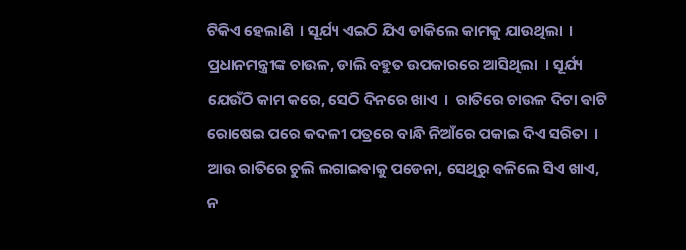ଟିକିଏ ହେଲାଣି  । ସୂର୍ଯ୍ୟ ଏଇଠି ଯିଏ ଡାକିଲେ କାମକୁ ଯାଉଥିଲା  ।  ପ୍ରଧାନମନ୍ତ୍ରୀଙ୍କ ଚାଉଳ, ଡାଲି ବହୁତ ଉପକାରରେ ଆସିଥିଲା  । ସୂର୍ଯ୍ୟ ଯେଉଁଠି କାମ କରେ, ସେଠି ଦିନରେ ଖାଏ  ।  ରାତିରେ ଚାଉଳ ଦିଟା ଵାଟି ରୋଷେଇ ପରେ କଦଳୀ ପତ୍ରରେ ବାନ୍ଧି ନିଆଁରେ ପକାଇ ଦିଏ ସରିତା  । ଆଉ ରାତିରେ ଚୁଲି ଲଗାଇଵାକୁ ପଡେନା, ସେଥିରୁ ଵଳିଲେ ସିଏ ଖାଏ, ନ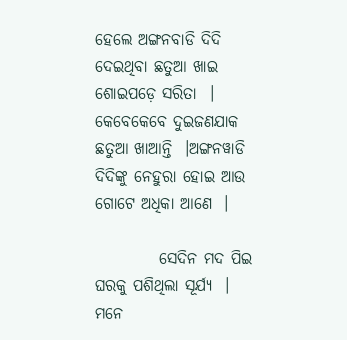ହେଲେ ଅଙ୍ଗନବାଡି ଦିଦି ଦେଇଥିବା ଛତୁଆ ଖାଇ ଶୋଇପଡ଼େ ସରିତା  ।  କେବେକେବେ ଦୁଇଜଣଯାକ ଛତୁଆ ଖାଆନ୍ତି  ।ଅଙ୍ଗନୱାଡି ଦିଦିଙ୍କୁ ନେହୁରା ହୋଇ ଆଉ ଗୋଟେ ଅଧିକା ଆଣେ  ।

          ସେଦିନ ମଦ ପିଇ ଘରକୁ ପଶିଥିଲା ସୂର୍ଯ୍ୟ  ।  ମନେ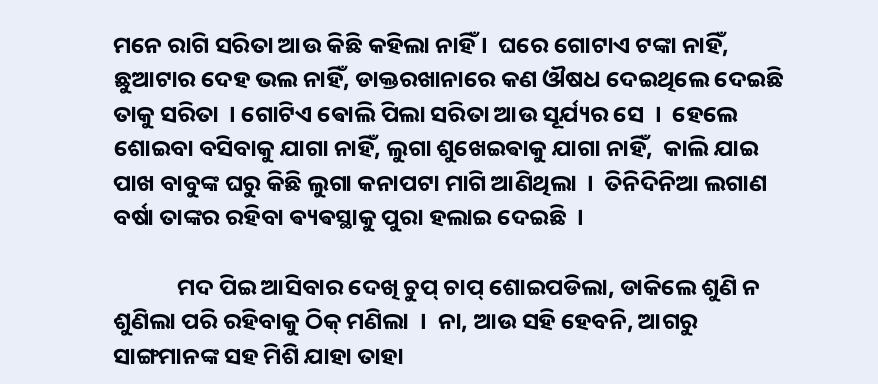ମନେ ରାଗି ସରିତା ଆଉ କିଛି କହିଲା ନାହିଁ ।  ଘରେ ଗୋଟାଏ ଟଙ୍କା ନାହିଁ, ଛୁଆଟାର ଦେହ ଭଲ ନାହିଁ, ଡାକ୍ତରଖାନାରେ କଣ ଔଷଧ ଦେଇଥିଲେ ଦେଇଛି ତାକୁ ସରିତା  । ଗୋଟିଏ ଵୋଲି ପିଲା ସରିତା ଆଉ ସୂର୍ଯ୍ୟର ସେ  ।  ହେଲେ ଶୋଇବା ବସିବାକୁ ଯାଗା ନାହିଁ, ଲୁଗା ଶୁଖେଇଵାକୁ ଯାଗା ନାହିଁ,  କାଲି ଯାଇ ପାଖ ବାବୁଙ୍କ ଘରୁ କିଛି ଲୁଗା କନାପଟା ମାଗି ଆଣିଥିଲା  ।  ତିନିଦିନିଆ ଲଗାଣ ବର୍ଷା ତାଙ୍କର ରହିବା ଵ୍ୟଵସ୍ଥାକୁ ପୁରା ହଲାଇ ଦେଇଛି  ।

            ମଦ ପିଇ ଆସିବାର ଦେଖି ଚୁପ୍ ଚାପ୍ ଶୋଇପଡିଲା, ଡାକିଲେ ଶୁଣି ନ ଶୁଣିଲା ପରି ରହିବାକୁ ଠିକ୍ ମଣିଲା  ।  ନା, ଆଉ ସହି ହେବନି, ଆଗରୁ ସାଙ୍ଗମାନଙ୍କ ସହ ମିଶି ଯାହା ତାହା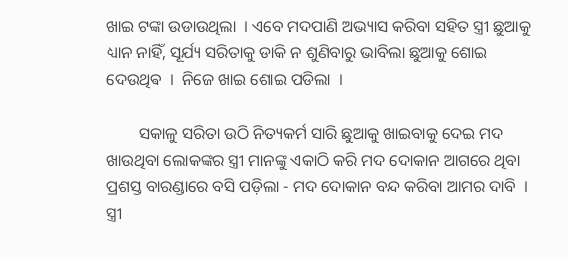ଖାଇ ଟଙ୍କା ଉଡାଉଥିଲା  । ଏବେ ମଦପାଣି ଅଭ୍ୟାସ କରିବା ସହିତ ସ୍ତ୍ରୀ ଛୁଆକୁ ଧ୍ୟାନ ନାହିଁ, ସୂର୍ଯ୍ୟ ସରିତାକୁ ଡାକି ନ ଶୁଣିବାରୁ ଭାବିଲା ଛୁଆକୁ ଶୋଇ ଦେଉଥିଵ  ।  ନିଜେ ଖାଇ ଶୋଇ ପଡିଲା  ।

        ସକାଳୁ ସରିତା ଉଠି ନିତ୍ୟକର୍ମ ସାରି ଛୁଆକୁ ଖାଇବାକୁ ଦେଇ ମଦ ଖାଉଥିବା ଲୋକଙ୍କର ସ୍ତ୍ରୀ ମାନଙ୍କୁ ଏକାଠି କରି ମଦ ଦୋକାନ ଆଗରେ ଥିବା ପ୍ରଶସ୍ତ ବାରଣ୍ଡାରେ ବସି ପଡ଼ିଲା - ମଦ ଦୋକାନ ବନ୍ଦ କରିବା ଆମର ଦାବି  ।  ସ୍ତ୍ରୀ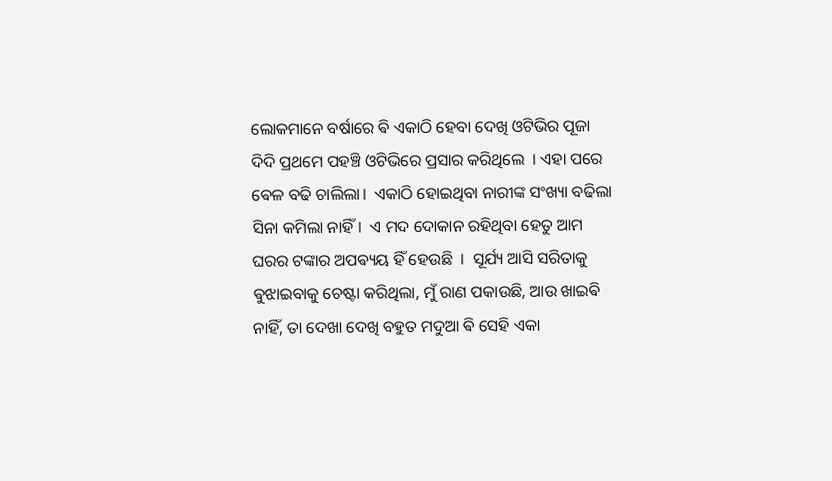ଲୋକମାନେ ବର୍ଷାରେ ଵି ଏକାଠି ହେବା ଦେଖି ଓଟିଭିର ପୂଜା ଦିଦି ପ୍ରଥମେ ପହଞ୍ଚି ଓଟିଭିରେ ପ୍ରସାର କରିଥିଲେ  । ଏହା ପରେ ଵେଳ ବଢି ଚାଲିଲା।  ଏକାଠି ହୋଇଥିବା ନାରୀଙ୍କ ସଂଖ୍ୟା ବଢିଲା ସିନା କମିଲା ନାହିଁ।  ଏ ମଦ ଦୋକାନ ରହିଥିବା ହେତୁ ଆମ ଘରର ଟଙ୍କାର ଅପଵ୍ୟୟ ହିଁ ହେଉଛି  ।  ସୂର୍ଯ୍ୟ ଆସି ସରିତାକୁ ଵୁଝାଇବାକୁ ଚେଷ୍ଟା କରିଥିଲା, ମୁଁ ରାଣ ପକାଉଛି, ଆଉ ଖାଇଵି ନାହିଁ, ତା ଦେଖା ଦେଖି ବହୁତ ମଦୁଆ ଵି ସେହି ଏକା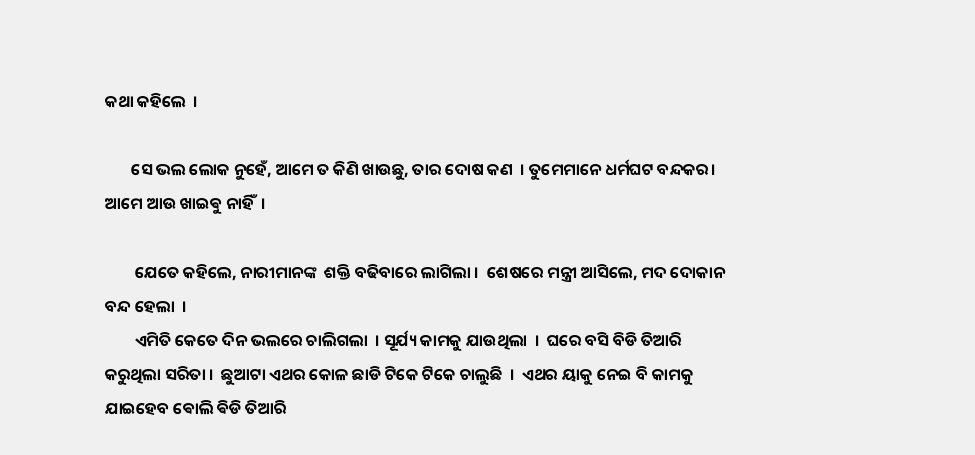କଥା କହିଲେ  ।

       ସେ ଭଲ ଲୋକ ନୁହେଁ, ଆମେ ତ କିଣି ଖାଉଛୁ, ତାର ଦୋଷ କଣ  । ତୁମେମାନେ ଧର୍ମଘଟ ବନ୍ଦକର।  ଆମେ ଆଉ ଖାଇଵୁ ନାହିଁ  ।

        ଯେତେ କହିଲେ, ନାରୀମାନଙ୍କ  ଶକ୍ତି ବଢିବାରେ ଲାଗିଲା ।  ଶେଷରେ ମନ୍ତ୍ରୀ ଆସିଲେ, ମଦ ଦୋକାନ ବନ୍ଦ ହେଲା  ।
        ଏମିତି କେତେ ଦିନ ଭଲରେ ଚାଲିଗଲା  । ସୂର୍ଯ୍ୟ କାମକୁ ଯାଉଥିଲା  ।  ଘରେ ବସି ବିଡି ତିଆରି କରୁଥିଲା ସରିତା ।  ଛୁଆଟା ଏଥର କୋଳ ଛାଡି ଟିକେ ଟିକେ ଚାଲୁଛି  ।  ଏଥର ୟାକୁ ନେଇ ବି କାମକୁ ଯାଇହେବ ଵୋଲି ଵିଡି ତିଆରି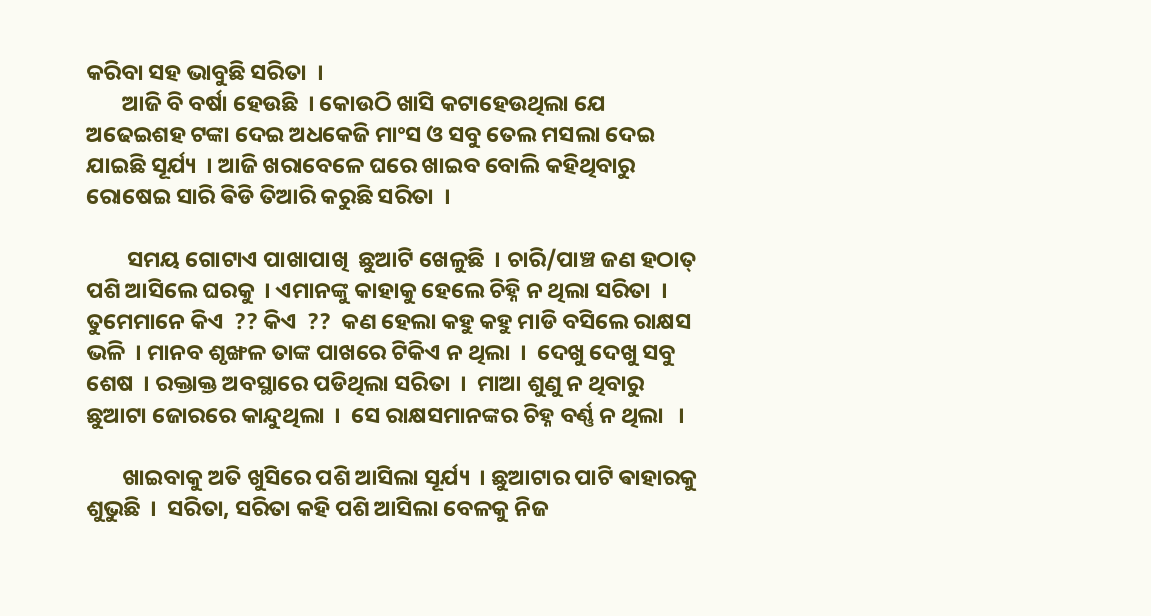କରିବା ସହ ଭାବୁଛି ସରିତା  ।
       ଆଜି ବି ବର୍ଷା ହେଉଛି  । କୋଉଠି ଖାସି କଟାହେଉଥିଲା ଯେ ଅଢେଇଶହ ଟଙ୍କା ଦେଇ ଅଧକେଜି ମାଂସ ଓ ସବୁ ତେଲ ମସଲା ଦେଇ ଯାଇଛି ସୂର୍ଯ୍ୟ  । ଆଜି ଖରାବେଳେ ଘରେ ଖାଇବ ବୋଲି କହିଥିବାରୁ ରୋଷେଇ ସାରି ଵିଡି ତିଆରି କରୁଛି ସରିତା  ।

        ସମୟ ଗୋଟାଏ ପାଖାପାଖି  ଛୁଆଟି ଖେଳୁଛି  । ଚାରି/ପାଞ୍ଚ ଜଣ ହଠାତ୍ ପଶି ଆସିଲେ ଘରକୁ  । ଏମାନଙ୍କୁ କାହାକୁ ହେଲେ ଚିହ୍ନି ନ ଥିଲା ସରିତା  ।  ତୁମେମାନେ କିଏ  ?? କିଏ  ??  କଣ ହେଲା କହୁ କହୁ ମାଡି ବସିଲେ ରାକ୍ଷସ ଭଳି  । ମାନବ ଶୃଙ୍ଖଳ ତାଙ୍କ ପାଖରେ ଟିକିଏ ନ ଥିଲା  ।  ଦେଖୁ ଦେଖୁ ସବୁ ଶେଷ  । ରକ୍ତାକ୍ତ ଅବସ୍ଥାରେ ପଡିଥିଲା ସରିତା  ।  ମାଆ ଶୁଣୁ ନ ଥିବାରୁ ଛୁଆଟା ଜୋରରେ କାନ୍ଦୁଥିଲା  ।  ସେ ରାକ୍ଷସମାନଙ୍କର ଚିହ୍ନ ବର୍ଣ୍ଣ ନ ଥିଲା   ।

       ଖାଇବାକୁ ଅତି ଖୁସିରେ ପଶି ଆସିଲା ସୂର୍ଯ୍ୟ  । ଛୁଆଟାର ପାଟି ଵାହାରକୁ ଶୁଭୁଛି  ।  ସରିତା, ସରିତା କହି ପଶି ଆସିଲା ବେଳକୁ ନିଜ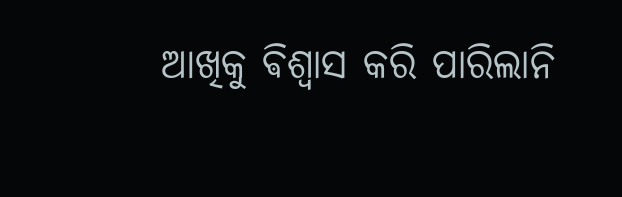ଆଖିକୁ ଵିଶ୍ଵାସ କରି ପାରିଲାନି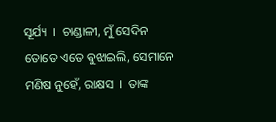ସୂର୍ଯ୍ୟ  ।  ଚାଣ୍ଡାଳୀ, ମୁଁ ସେଦିନ ତୋତେ ଏତେ ଵୁଝାଇଲି, ସେମାନେ ମଣିଷ ନୁହେଁ, ରାକ୍ଷସ  ।  ତାଙ୍କ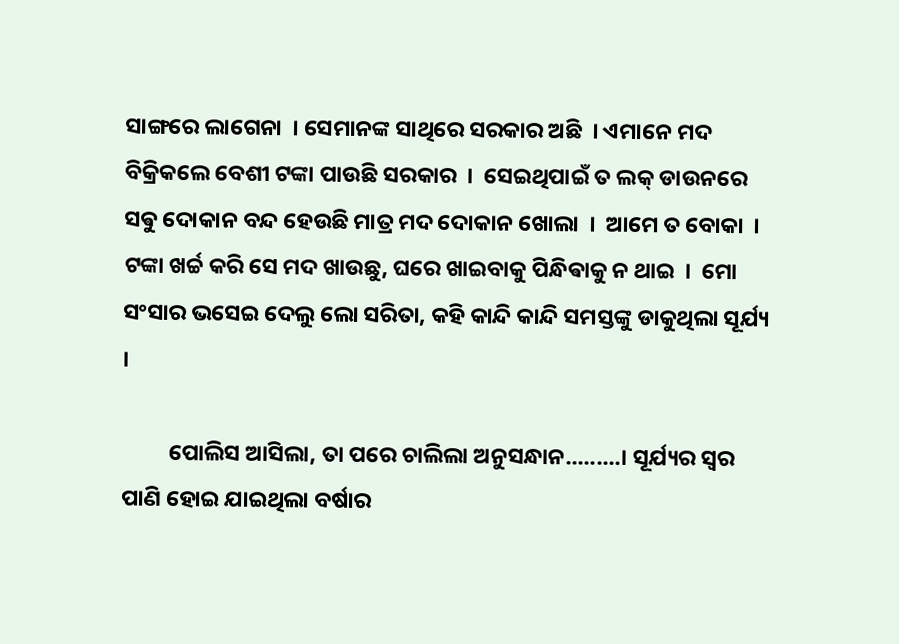ସାଙ୍ଗରେ ଲାଗେନା  । ସେମାନଙ୍କ ସାଥିରେ ସରକାର ଅଛି  । ଏମାନେ ମଦ ବିକ୍ରିକଲେ ବେଶୀ ଟଙ୍କା ପାଉଛି ସରକାର  ।  ସେଇଥିପାଇଁ ତ ଲକ୍ ଡାଉନରେ ସଵୁ ଦୋକାନ ବନ୍ଦ ହେଉଛି ମାତ୍ର ମଦ ଦୋକାନ ଖୋଲା  ।  ଆମେ ତ ବୋକା  ।  ଟଙ୍କା ଖର୍ଚ୍ଚ କରି ସେ ମଦ ଖାଉଛୁ, ଘରେ ଖାଇବାକୁ ପିନ୍ଧିଵାକୁ ନ ଥାଇ  ।  ମୋ ସଂସାର ଭସେଇ ଦେଲୁ ଲୋ ସରିତା, କହି କାନ୍ଦି କାନ୍ଦି ସମସ୍ତଙ୍କୁ ଡାକୁଥିଲା ସୂର୍ଯ୍ୟ  ।

         ପୋଲିସ ଆସିଲା, ତା ପରେ ଚାଲିଲା ଅନୁସନ୍ଧାନ.........। ସୂର୍ଯ୍ୟର ସ୍ଵର ପାଣି ହୋଇ ଯାଇଥିଲା ବର୍ଷାର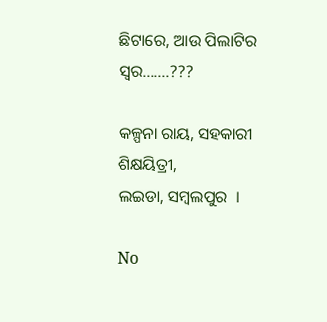ଛିଟାରେ, ଆଉ ପିଲାଟିର ସ୍ବର.......???

କଳ୍ପନା ରାୟ, ସହକାରୀ ଶିକ୍ଷୟିତ୍ରୀ,
ଲଇଡା, ସମ୍ବଲପୁର  ।

No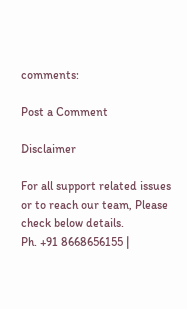comments:

Post a Comment

Disclaimer

For all support related issues or to reach our team, Please check below details.
Ph. +91 8668656155 |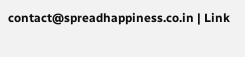contact@spreadhappiness.co.in | Link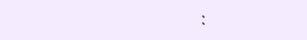: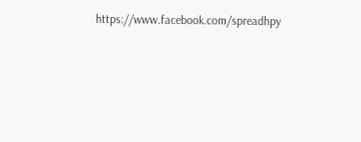https://www.facebook.com/spreadhpy